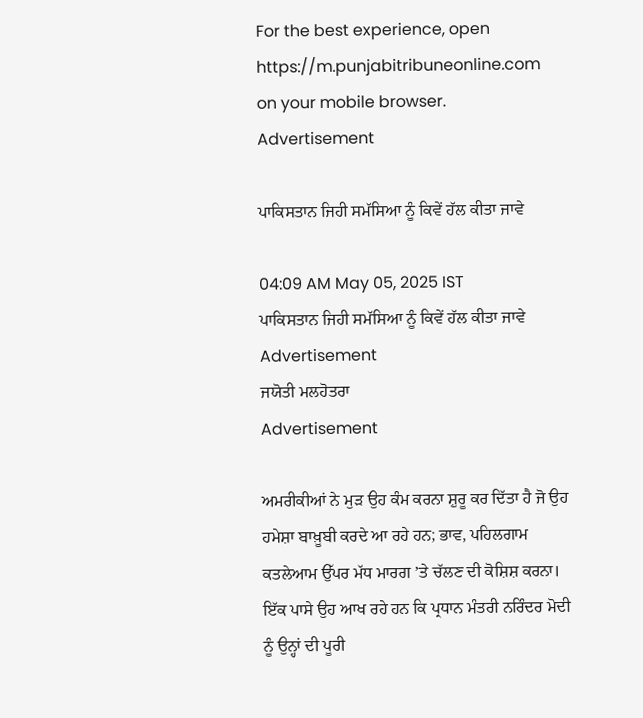For the best experience, open
https://m.punjabitribuneonline.com
on your mobile browser.
Advertisement

ਪਾਕਿਸਤਾਨ ਜਿਹੀ ਸਮੱਸਿਆ ਨੂੰ ਕਿਵੇਂ ਹੱਲ ਕੀਤਾ ਜਾਵੇ

04:09 AM May 05, 2025 IST
ਪਾਕਿਸਤਾਨ ਜਿਹੀ ਸਮੱਸਿਆ ਨੂੰ ਕਿਵੇਂ ਹੱਲ ਕੀਤਾ ਜਾਵੇ
Advertisement
ਜਯੋਤੀ ਮਲਹੋਤਰਾ
Advertisement

ਅਮਰੀਕੀਆਂ ਨੇ ਮੁੜ ਉਹ ਕੰਮ ਕਰਨਾ ਸ਼ੁਰੂ ਕਰ ਦਿੱਤਾ ਹੈ ਜੋ ਉਹ ਹਮੇਸ਼ਾ ਬਾਖ਼ੂਬੀ ਕਰਦੇ ਆ ਰਹੇ ਹਨ; ਭਾਵ, ਪਹਿਲਗਾਮ ਕਤਲੇਆਮ ਉੱਪਰ ਮੱਧ ਮਾਰਗ ’ਤੇ ਚੱਲਣ ਦੀ ਕੋਸ਼ਿਸ਼ ਕਰਨਾ। ਇੱਕ ਪਾਸੇ ਉਹ ਆਖ ਰਹੇ ਹਨ ਕਿ ਪ੍ਰਧਾਨ ਮੰਤਰੀ ਨਰਿੰਦਰ ਮੋਦੀ ਨੂੰ ਉਨ੍ਹਾਂ ਦੀ ਪੂਰੀ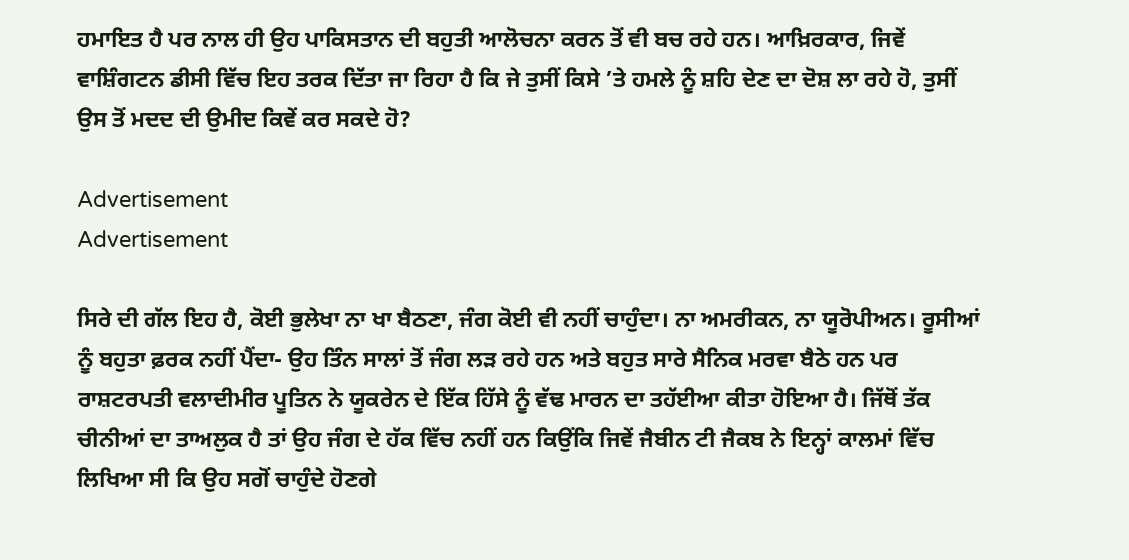ਹਮਾਇਤ ਹੈ ਪਰ ਨਾਲ ਹੀ ਉਹ ਪਾਕਿਸਤਾਨ ਦੀ ਬਹੁਤੀ ਆਲੋਚਨਾ ਕਰਨ ਤੋਂ ਵੀ ਬਚ ਰਹੇ ਹਨ। ਆਖ਼ਿਰਕਾਰ, ਜਿਵੇਂ ਵਾਸ਼ਿੰਗਟਨ ਡੀਸੀ ਵਿੱਚ ਇਹ ਤਰਕ ਦਿੱਤਾ ਜਾ ਰਿਹਾ ਹੈ ਕਿ ਜੇ ਤੁਸੀਂ ਕਿਸੇ ’ਤੇ ਹਮਲੇ ਨੂੰ ਸ਼ਹਿ ਦੇਣ ਦਾ ਦੋਸ਼ ਲਾ ਰਹੇ ਹੋ, ਤੁਸੀਂ ਉਸ ਤੋਂ ਮਦਦ ਦੀ ਉਮੀਦ ਕਿਵੇਂ ਕਰ ਸਕਦੇ ਹੋ?

Advertisement
Advertisement

ਸਿਰੇ ਦੀ ਗੱਲ ਇਹ ਹੈ, ਕੋਈ ਭੁਲੇਖਾ ਨਾ ਖਾ ਬੈਠਣਾ, ਜੰਗ ਕੋਈ ਵੀ ਨਹੀਂ ਚਾਹੁੰਦਾ। ਨਾ ਅਮਰੀਕਨ, ਨਾ ਯੂਰੋਪੀਅਨ। ਰੂਸੀਆਂ ਨੂੰ ਬਹੁਤਾ ਫ਼ਰਕ ਨਹੀਂ ਪੈਂਦਾ- ਉਹ ਤਿੰਨ ਸਾਲਾਂ ਤੋਂ ਜੰਗ ਲੜ ਰਹੇ ਹਨ ਅਤੇ ਬਹੁਤ ਸਾਰੇ ਸੈਨਿਕ ਮਰਵਾ ਬੈਠੇ ਹਨ ਪਰ ਰਾਸ਼ਟਰਪਤੀ ਵਲਾਦੀਮੀਰ ਪੂਤਿਨ ਨੇ ਯੂਕਰੇਨ ਦੇ ਇੱਕ ਹਿੱਸੇ ਨੂੰ ਵੱਢ ਮਾਰਨ ਦਾ ਤਹੱਈਆ ਕੀਤਾ ਹੋਇਆ ਹੈ। ਜਿੱਥੋਂ ਤੱਕ ਚੀਨੀਆਂ ਦਾ ਤਾਅਲੁਕ ਹੈ ਤਾਂ ਉਹ ਜੰਗ ਦੇ ਹੱਕ ਵਿੱਚ ਨਹੀਂ ਹਨ ਕਿਉਂਕਿ ਜਿਵੇਂ ਜੈਬੀਨ ਟੀ ਜੈਕਬ ਨੇ ਇਨ੍ਹਾਂ ਕਾਲਮਾਂ ਵਿੱਚ ਲਿਖਿਆ ਸੀ ਕਿ ਉਹ ਸਗੋਂ ਚਾਹੁੰਦੇ ਹੋਣਗੇ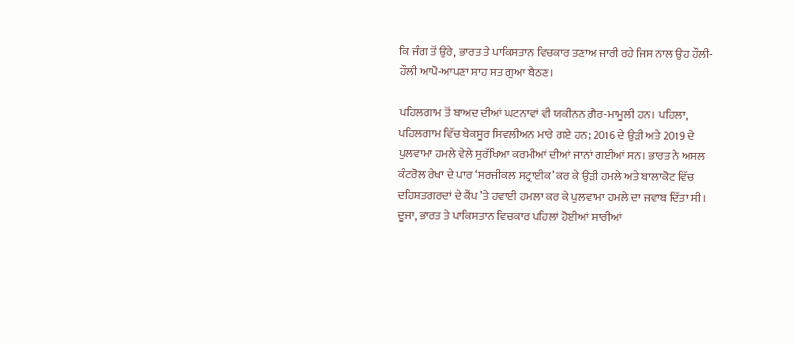ਕਿ ਜੰਗ ਤੋਂ ਉਰੇ, ਭਾਰਤ ਤੇ ਪਾਕਿਸਤਾਨ ਵਿਚਕਾਰ ਤਣਾਅ ਜਾਰੀ ਰਹੇ ਜਿਸ ਨਾਲ ਉਹ ਹੌਲੀ-ਹੌਲੀ ਆਪੋ-ਆਪਣਾ ਸਾਹ ਸਤ ਗੁਆ ਬੈਠਣ।

ਪਹਿਲਗਾਮ ਤੋਂ ਬਾਅਦ ਦੀਆਂ ਘਟਨਾਵਾਂ ਵੀ ਯਕੀਨਨ ਗ਼ੈਰ-ਮਾਮੂਲੀ ਹਨ। ਪਹਿਲਾ, ਪਹਿਲਗਾਮ ਵਿੱਚ ਬੇਕਸੂਰ ਸਿਵਲੀਅਨ ਮਾਰੇ ਗਏ ਹਨ; 2016 ਦੇ ਉੜੀ ਅਤੇ 2019 ਦੇ ਪੁਲਵਾਮਾ ਹਮਲੇ ਵੇਲੇ ਸੁਰੱਖਿਆ ਕਰਮੀਆਂ ਦੀਆਂ ਜਾਨਾਂ ਗਈਆਂ ਸਨ। ਭਾਰਤ ਨੇ ਅਸਲ ਕੰਟਰੋਲ ਰੇਖਾ ਦੇ ਪਾਰ ‘ਸਰਜੀਕਲ ਸਟ੍ਰਾਈਕ’ ਕਰ ਕੇ ਉੜੀ ਹਮਲੇ ਅਤੇ ਬਾਲਾਕੋਟ ਵਿੱਚ ਦਹਿਸ਼ਤਗਰਦਾਂ ਦੇ ਕੈਂਪ ’ਤੇ ਹਵਾਈ ਹਮਲਾ ਕਰ ਕੇ ਪੁਲਵਾਮਾ ਹਮਲੇ ਦਾ ਜਵਾਬ ਦਿੱਤਾ ਸੀ। ਦੂਜਾ, ਭਾਰਤ ਤੇ ਪਾਕਿਸਤਾਨ ਵਿਚਕਾਰ ਪਹਿਲਾਂ ਹੋਈਆਂ ਸਾਰੀਆਂ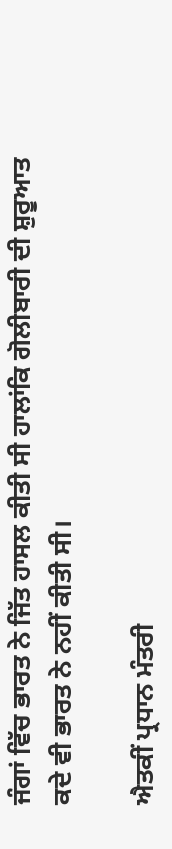ਜੰਗਾਂ ਵਿੱਚ ਭਾਰਤ ਨੇ ਜਿੱਤ ਹਾਸਲ ਕੀਤੀ ਸੀ ਹਾਲਾਂਕਿ ਗੋਲੀਬਾਰੀ ਦੀ ਸ਼ੁਰੂਆਤ ਕਦੇ ਵੀ ਭਾਰਤ ਨੇ ਨਹੀਂ ਕੀਤੀ ਸੀ।

ਐਤਕੀਂ ਪ੍ਰਧਾਨ ਮੰਤਰੀ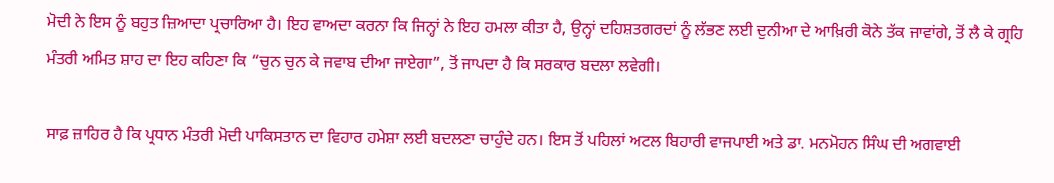ਮੋਦੀ ਨੇ ਇਸ ਨੂੰ ਬਹੁਤ ਜ਼ਿਆਦਾ ਪ੍ਰਚਾਰਿਆ ਹੈ। ਇਹ ਵਾਅਦਾ ਕਰਨਾ ਕਿ ਜਿਨ੍ਹਾਂ ਨੇ ਇਹ ਹਮਲਾ ਕੀਤਾ ਹੈ, ਉਨ੍ਹਾਂ ਦਹਿਸ਼ਤਗਰਦਾਂ ਨੂੰ ਲੱਭਣ ਲਈ ਦੁਨੀਆ ਦੇ ਆਖ਼ਿਰੀ ਕੋਨੇ ਤੱਕ ਜਾਵਾਂਗੇ, ਤੋਂ ਲੈ ਕੇ ਗ੍ਰਹਿ ਮੰਤਰੀ ਅਮਿਤ ਸ਼ਾਹ ਦਾ ਇਹ ਕਹਿਣਾ ਕਿ “ਚੁਨ ਚੁਨ ਕੇ ਜਵਾਬ ਦੀਆ ਜਾਏਗਾ”, ਤੋਂ ਜਾਪਦਾ ਹੈ ਕਿ ਸਰਕਾਰ ਬਦਲਾ ਲਵੇਗੀ।

ਸਾਫ਼ ਜ਼ਾਹਿਰ ਹੈ ਕਿ ਪ੍ਰਧਾਨ ਮੰਤਰੀ ਮੋਦੀ ਪਾਕਿਸਤਾਨ ਦਾ ਵਿਹਾਰ ਹਮੇਸ਼ਾ ਲਈ ਬਦਲਣਾ ਚਾਹੁੰਦੇ ਹਨ। ਇਸ ਤੋਂ ਪਹਿਲਾਂ ਅਟਲ ਬਿਹਾਰੀ ਵਾਜਪਾਈ ਅਤੇ ਡਾ. ਮਨਮੋਹਨ ਸਿੰਘ ਦੀ ਅਗਵਾਈ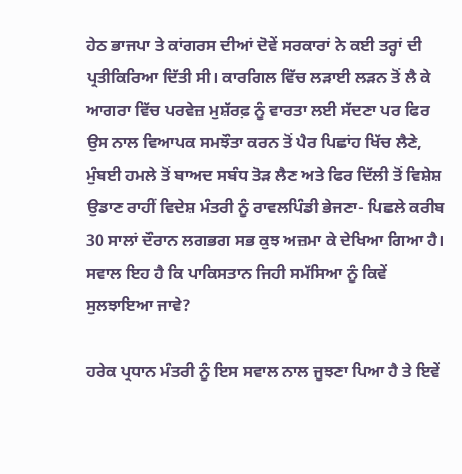ਹੇਠ ਭਾਜਪਾ ਤੇ ਕਾਂਗਰਸ ਦੀਆਂ ਦੋਵੇਂ ਸਰਕਾਰਾਂ ਨੇ ਕਈ ਤਰ੍ਹਾਂ ਦੀ ਪ੍ਰਤੀਕਿਰਿਆ ਦਿੱਤੀ ਸੀ। ਕਾਰਗਿਲ ਵਿੱਚ ਲੜਾਈ ਲੜਨ ਤੋਂ ਲੈ ਕੇ ਆਗਰਾ ਵਿੱਚ ਪਰਵੇਜ਼ ਮੁਸ਼ੱਰਫ਼ ਨੂੰ ਵਾਰਤਾ ਲਈ ਸੱਦਣਾ ਪਰ ਫਿਰ ਉਸ ਨਾਲ ਵਿਆਪਕ ਸਮਝੌਤਾ ਕਰਨ ਤੋਂ ਪੈਰ ਪਿਛਾਂਹ ਖਿੱਚ ਲੈਣੇ, ਮੁੰਬਈ ਹਮਲੇ ਤੋਂ ਬਾਅਦ ਸਬੰਧ ਤੋੜ ਲੈਣ ਅਤੇ ਫਿਰ ਦਿੱਲੀ ਤੋਂ ਵਿਸ਼ੇਸ਼ ਉਡਾਣ ਰਾਹੀਂ ਵਿਦੇਸ਼ ਮੰਤਰੀ ਨੂੰ ਰਾਵਲਪਿੰਡੀ ਭੇਜਣਾ- ਪਿਛਲੇ ਕਰੀਬ 30 ਸਾਲਾਂ ਦੌਰਾਨ ਲਗਭਗ ਸਭ ਕੁਝ ਅਜ਼ਮਾ ਕੇ ਦੇਖਿਆ ਗਿਆ ਹੈ। ਸਵਾਲ ਇਹ ਹੈ ਕਿ ਪਾਕਿਸਤਾਨ ਜਿਹੀ ਸਮੱਸਿਆ ਨੂੰ ਕਿਵੇਂ ਸੁਲਝਾਇਆ ਜਾਵੇ?

ਹਰੇਕ ਪ੍ਰਧਾਨ ਮੰਤਰੀ ਨੂੰ ਇਸ ਸਵਾਲ ਨਾਲ ਜੂਝਣਾ ਪਿਆ ਹੈ ਤੇ ਇਵੇਂ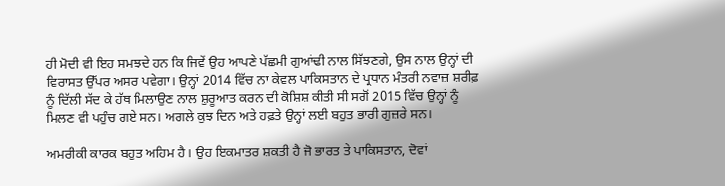ਹੀ ਮੋਦੀ ਵੀ ਇਹ ਸਮਝਦੇ ਹਨ ਕਿ ਜਿਵੇਂ ਉਹ ਆਪਣੇ ਪੱਛਮੀ ਗੁਆਂਢੀ ਨਾਲ ਸਿੱਝਣਗੇ, ਉਸ ਨਾਲ ਉਨ੍ਹਾਂ ਦੀ ਵਿਰਾਸਤ ਉੱਪਰ ਅਸਰ ਪਵੇਗਾ। ਉਨ੍ਹਾਂ 2014 ਵਿੱਚ ਨਾ ਕੇਵਲ ਪਾਕਿਸਤਾਨ ਦੇ ਪ੍ਰਧਾਨ ਮੰਤਰੀ ਨਵਾਜ਼ ਸ਼ਰੀਫ਼ ਨੂੰ ਦਿੱਲੀ ਸੱਦ ਕੇ ਹੱਥ ਮਿਲਾਉਣ ਨਾਲ ਸ਼ੁਰੂਆਤ ਕਰਨ ਦੀ ਕੋਸ਼ਿਸ਼ ਕੀਤੀ ਸੀ ਸਗੋਂ 2015 ਵਿੱਚ ਉਨ੍ਹਾਂ ਨੂੰ ਮਿਲਣ ਵੀ ਪਹੁੰਚ ਗਏ ਸਨ। ਅਗਲੇ ਕੁਝ ਦਿਨ ਅਤੇ ਹਫ਼ਤੇ ਉਨ੍ਹਾਂ ਲਈ ਬਹੁਤ ਭਾਰੀ ਗੁਜ਼ਰੇ ਸਨ।

ਅਮਰੀਕੀ ਕਾਰਕ ਬਹੁਤ ਅਹਿਮ ਹੈ। ਉਹ ਇਕਮਾਤਰ ਸ਼ਕਤੀ ਹੈ ਜੋ ਭਾਰਤ ਤੇ ਪਾਕਿਸਤਾਨ, ਦੋਵਾਂ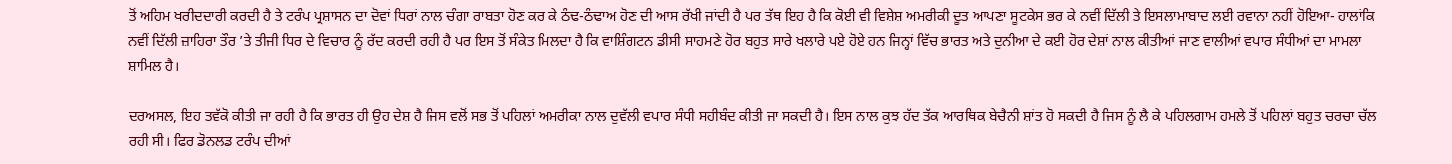ਤੋਂ ਅਹਿਮ ਖਰੀਦਦਾਰੀ ਕਰਦੀ ਹੈ ਤੇ ਟਰੰਪ ਪ੍ਰਸ਼ਾਸਨ ਦਾ ਦੋਵਾਂ ਧਿਰਾਂ ਨਾਲ ਚੰਗਾ ਰਾਬਤਾ ਹੋਣ ਕਰ ਕੇ ਠੰਢ-ਠੰਢਾਅ ਹੋਣ ਦੀ ਆਸ ਰੱਖੀ ਜਾਂਦੀ ਹੈ ਪਰ ਤੱਥ ਇਹ ਹੈ ਕਿ ਕੋਈ ਵੀ ਵਿਸ਼ੇਸ਼ ਅਮਰੀਕੀ ਦੂਤ ਆਪਣਾ ਸੂਟਕੇਸ ਭਰ ਕੇ ਨਵੀਂ ਦਿੱਲੀ ਤੇ ਇਸਲਾਮਾਬਾਦ ਲਈ ਰਵਾਨਾ ਨਹੀਂ ਹੋਇਆ- ਹਾਲਾਂਕਿ ਨਵੀਂ ਦਿੱਲੀ ਜ਼ਾਹਿਰਾ ਤੌਰ ’ਤੇ ਤੀਜੀ ਧਿਰ ਦੇ ਵਿਚਾਰ ਨੂੰ ਰੱਦ ਕਰਦੀ ਰਹੀ ਹੈ ਪਰ ਇਸ ਤੋਂ ਸੰਕੇਤ ਮਿਲਦਾ ਹੈ ਕਿ ਵਾਸ਼ਿੰਗਟਨ ਡੀਸੀ ਸਾਹਮਣੇ ਹੋਰ ਬਹੁਤ ਸਾਰੇ ਖਲਾਰੇ ਪਏ ਹੋਏ ਹਨ ਜਿਨ੍ਹਾਂ ਵਿੱਚ ਭਾਰਤ ਅਤੇ ਦੁਨੀਆ ਦੇ ਕਈ ਹੋਰ ਦੇਸ਼ਾਂ ਨਾਲ ਕੀਤੀਆਂ ਜਾਣ ਵਾਲੀਆਂ ਵਪਾਰ ਸੰਧੀਆਂ ਦਾ ਮਾਮਲਾ ਸ਼ਾਮਿਲ ਹੈ।

ਦਰਅਸਲ, ਇਹ ਤਵੱਕੋ ਕੀਤੀ ਜਾ ਰਹੀ ਹੈ ਕਿ ਭਾਰਤ ਹੀ ਉਹ ਦੇਸ਼ ਹੈ ਜਿਸ ਵਲੋਂ ਸਭ ਤੋਂ ਪਹਿਲਾਂ ਅਮਰੀਕਾ ਨਾਲ ਦੁਵੱਲੀ ਵਪਾਰ ਸੰਧੀ ਸਹੀਬੰਦ ਕੀਤੀ ਜਾ ਸਕਦੀ ਹੈ। ਇਸ ਨਾਲ ਕੁਝ ਹੱਦ ਤੱਕ ਆਰਥਿਕ ਬੇਚੈਨੀ ਸ਼ਾਂਤ ਹੋ ਸਕਦੀ ਹੈ ਜਿਸ ਨੂੰ ਲੈ ਕੇ ਪਹਿਲਗਾਮ ਹਮਲੇ ਤੋਂ ਪਹਿਲਾਂ ਬਹੁਤ ਚਰਚਾ ਚੱਲ ਰਹੀ ਸੀ। ਫਿਰ ਡੋਨਲਡ ਟਰੰਪ ਦੀਆਂ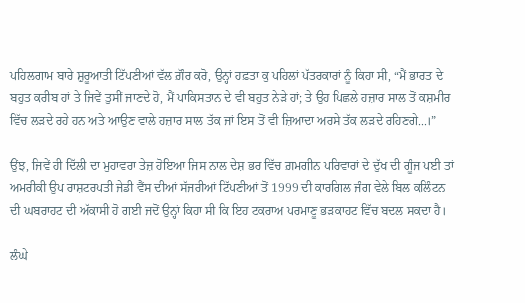ਪਹਿਲਗਾਮ ਬਾਰੇ ਸ਼ੁਰੂਆਤੀ ਟਿੱਪਣੀਆਂ ਵੱਲ ਗ਼ੌਰ ਕਰੋ, ਉਨ੍ਹਾਂ ਹਫ਼ਤਾ ਕੁ ਪਹਿਲਾਂ ਪੱਤਰਕਾਰਾਂ ਨੂੰ ਕਿਹਾ ਸੀ, “ਮੈਂ ਭਾਰਤ ਦੇ ਬਹੁਤ ਕਰੀਬ ਹਾਂ ਤੇ ਜਿਵੇਂ ਤੁਸੀਂ ਜਾਣਦੇ ਹੋ, ਮੈਂ ਪਾਕਿਸਤਾਨ ਦੇ ਵੀ ਬਹੁਤ ਨੇੜੇ ਹਾਂ; ਤੇ ਉਹ ਪਿਛਲੇ ਹਜ਼ਾਰ ਸਾਲ ਤੋਂ ਕਸ਼ਮੀਰ ਵਿੱਚ ਲੜਦੇ ਰਹੇ ਹਨ ਅਤੇ ਆਉਣ ਵਾਲੇ ਹਜ਼ਾਰ ਸਾਲ ਤੱਕ ਜਾਂ ਇਸ ਤੋਂ ਵੀ ਜ਼ਿਆਦਾ ਅਰਸੇ ਤੱਕ ਲੜਦੇ ਰਹਿਣਗੇ...।”

ਉਂਝ, ਜਿਵੇਂ ਹੀ ਦਿੱਲੀ ਦਾ ਮੁਹਾਵਰਾ ਤੇਜ਼ ਹੋਇਆ ਜਿਸ ਨਾਲ ਦੇਸ਼ ਭਰ ਵਿੱਚ ਗ਼ਮਗੀਨ ਪਰਿਵਾਰਾਂ ਦੇ ਦੁੱਖ ਦੀ ਗੂੰਜ ਪਈ ਤਾਂ ਅਮਰੀਕੀ ਉਪ ਰਾਸ਼ਟਰਪਤੀ ਜੇਡੀ ਵੈਂਸ ਦੀਆਂ ਸੱਜਰੀਆਂ ਟਿੱਪਣੀਆਂ ਤੋਂ 1999 ਦੀ ਕਾਰਗਿਲ ਜੰਗ ਵੇਲੇ ਬਿਲ ਕਲਿੰਟਨ ਦੀ ਘਬਰਾਹਟ ਦੀ ਅੱਕਾਸੀ ਹੋ ਗਈ ਜਦੋਂ ਉਨ੍ਹਾਂ ਕਿਹਾ ਸੀ ਕਿ ਇਹ ਟਕਰਾਅ ਪਰਮਾਣੂ ਭੜਕਾਹਟ ਵਿੱਚ ਬਦਲ ਸਕਦਾ ਹੈ।

ਲੰਘੇ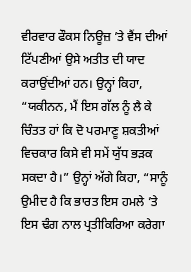ਵੀਰਵਾਰ ਫੌਕਸ ਨਿਊਜ਼ ’ਤੇ ਵੈਂਸ ਦੀਆਂ ਟਿੱਪਣੀਆਂ ਉਸੇ ਅਤੀਤ ਦੀ ਯਾਦ ਕਰਾਉਂਦੀਆਂ ਹਨ। ਉਨ੍ਹਾਂ ਕਿਹਾ, “ਯਕੀਨਨ, ਮੈਂ ਇਸ ਗੱਲ ਨੂੰ ਲੈ ਕੇ ਚਿੰਤਤ ਹਾਂ ਕਿ ਦੋ ਪਰਮਾਣੂ ਸ਼ਕਤੀਆਂ ਵਿਚਕਾਰ ਕਿਸੇ ਵੀ ਸਮੇਂ ਯੁੱਧ ਭੜਕ ਸਕਦਾ ਹੈ।” ਉਨ੍ਹਾਂ ਅੱਗੇ ਕਿਹਾ, “ਸਾਨੂੰ ਉਮੀਦ ਹੈ ਕਿ ਭਾਰਤ ਇਸ ਹਮਲੇ ’ਤੇ ਇਸ ਢੰਗ ਨਾਲ ਪ੍ਰਤੀਕਿਰਿਆ ਕਰੇਗਾ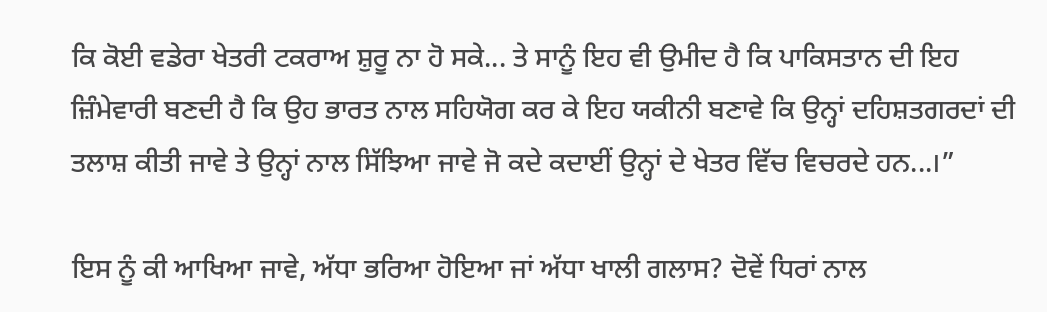ਕਿ ਕੋਈ ਵਡੇਰਾ ਖੇਤਰੀ ਟਕਰਾਅ ਸ਼ੁਰੂ ਨਾ ਹੋ ਸਕੇ... ਤੇ ਸਾਨੂੰ ਇਹ ਵੀ ਉਮੀਦ ਹੈ ਕਿ ਪਾਕਿਸਤਾਨ ਦੀ ਇਹ ਜ਼ਿੰਮੇਵਾਰੀ ਬਣਦੀ ਹੈ ਕਿ ਉਹ ਭਾਰਤ ਨਾਲ ਸਹਿਯੋਗ ਕਰ ਕੇ ਇਹ ਯਕੀਨੀ ਬਣਾਵੇ ਕਿ ਉਨ੍ਹਾਂ ਦਹਿਸ਼ਤਗਰਦਾਂ ਦੀ ਤਲਾਸ਼ ਕੀਤੀ ਜਾਵੇ ਤੇ ਉਨ੍ਹਾਂ ਨਾਲ ਸਿੱਝਿਆ ਜਾਵੇ ਜੋ ਕਦੇ ਕਦਾਈਂ ਉਨ੍ਹਾਂ ਦੇ ਖੇਤਰ ਵਿੱਚ ਵਿਚਰਦੇ ਹਨ...।”

ਇਸ ਨੂੰ ਕੀ ਆਖਿਆ ਜਾਵੇ, ਅੱਧਾ ਭਰਿਆ ਹੋਇਆ ਜਾਂ ਅੱਧਾ ਖਾਲੀ ਗਲਾਸ? ਦੋਵੇਂ ਧਿਰਾਂ ਨਾਲ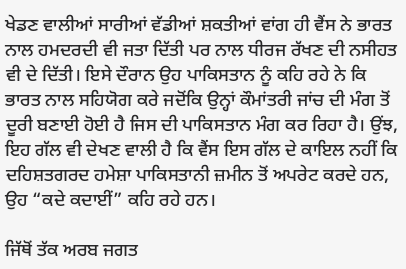ਖੇਡਣ ਵਾਲੀਆਂ ਸਾਰੀਆਂ ਵੱਡੀਆਂ ਸ਼ਕਤੀਆਂ ਵਾਂਗ ਹੀ ਵੈਂਸ ਨੇ ਭਾਰਤ ਨਾਲ ਹਮਦਰਦੀ ਵੀ ਜਤਾ ਦਿੱਤੀ ਪਰ ਨਾਲ ਧੀਰਜ ਰੱਖਣ ਦੀ ਨਸੀਹਤ ਵੀ ਦੇ ਦਿੱਤੀ। ਇਸੇ ਦੌਰਾਨ ਉਹ ਪਾਕਿਸਤਾਨ ਨੂੰ ਕਹਿ ਰਹੇ ਨੇ ਕਿ ਭਾਰਤ ਨਾਲ ਸਹਿਯੋਗ ਕਰੇ ਜਦੋਂਕਿ ਉਨ੍ਹਾਂ ਕੌਮਾਂਤਰੀ ਜਾਂਚ ਦੀ ਮੰਗ ਤੋਂ ਦੂਰੀ ਬਣਾਈ ਹੋਈ ਹੈ ਜਿਸ ਦੀ ਪਾਕਿਸਤਾਨ ਮੰਗ ਕਰ ਰਿਹਾ ਹੈ। ਉਂਝ, ਇਹ ਗੱਲ ਵੀ ਦੇਖਣ ਵਾਲੀ ਹੈ ਕਿ ਵੈਂਸ ਇਸ ਗੱਲ ਦੇ ਕਾਇਲ ਨਹੀਂ ਕਿ ਦਹਿਸ਼ਤਗਰਦ ਹਮੇਸ਼ਾ ਪਾਕਿਸਤਾਨੀ ਜ਼ਮੀਨ ਤੋਂ ਅਪਰੇਟ ਕਰਦੇ ਹਨ, ਉਹ “ਕਦੇ ਕਦਾਈਂ” ਕਹਿ ਰਹੇ ਹਨ।

ਜਿੱਥੋਂ ਤੱਕ ਅਰਬ ਜਗਤ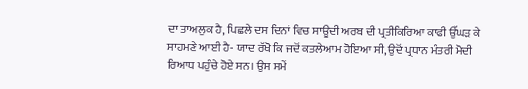ਦਾ ਤਾਅਲੁਕ ਹੈ, ਪਿਛਲੇ ਦਸ ਦਿਨਾਂ ਵਿਚ ਸਾਊਦੀ ਅਰਬ ਦੀ ਪ੍ਰਤੀਕਿਰਿਆ ਕਾਫੀ ਉੱਘੜ ਕੇ ਸਾਹਮਣੇ ਆਈ ਹੈ- ਯਾਦ ਰੱਖੋ ਕਿ ਜਦੋਂ ਕਤਲੇਆਮ ਹੋਇਆ ਸੀ, ਉਦੋਂ ਪ੍ਰਧਾਨ ਮੰਤਰੀ ਮੋਦੀ ਰਿਆਧ ਪਹੁੰਚੇ ਹੋਏ ਸਨ। ਉਸ ਸਮੇਂ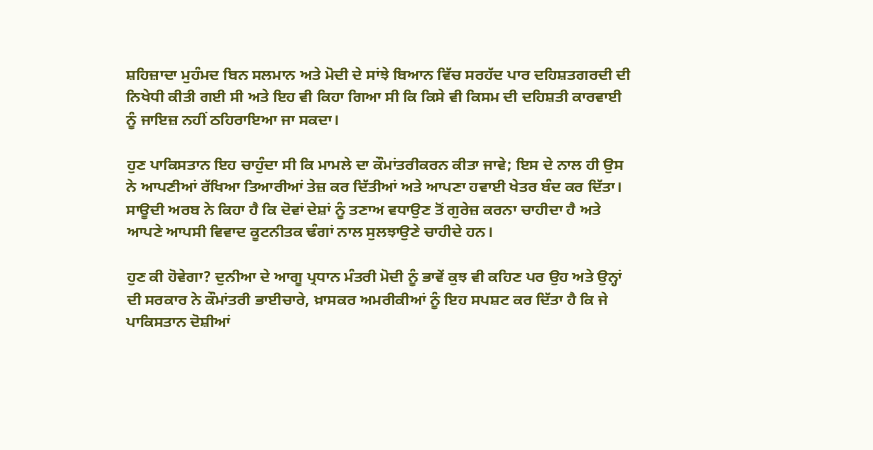ਸ਼ਹਿਜ਼ਾਦਾ ਮੁਹੰਮਦ ਬਿਨ ਸਲਮਾਨ ਅਤੇ ਮੋਦੀ ਦੇ ਸਾਂਝੇ ਬਿਆਨ ਵਿੱਚ ਸਰਹੱਦ ਪਾਰ ਦਹਿਸ਼ਤਗਰਦੀ ਦੀ ਨਿਖੇਧੀ ਕੀਤੀ ਗਈ ਸੀ ਅਤੇ ਇਹ ਵੀ ਕਿਹਾ ਗਿਆ ਸੀ ਕਿ ਕਿਸੇ ਵੀ ਕਿਸਮ ਦੀ ਦਹਿਸ਼ਤੀ ਕਾਰਵਾਈ ਨੂੰ ਜਾਇਜ਼ ਨਹੀਂ ਠਹਿਰਾਇਆ ਜਾ ਸਕਦਾ।

ਹੁਣ ਪਾਕਿਸਤਾਨ ਇਹ ਚਾਹੁੰਦਾ ਸੀ ਕਿ ਮਾਮਲੇ ਦਾ ਕੌਮਾਂਤਰੀਕਰਨ ਕੀਤਾ ਜਾਵੇ; ਇਸ ਦੇ ਨਾਲ ਹੀ ਉਸ ਨੇ ਆਪਣੀਆਂ ਰੱਖਿਆ ਤਿਆਰੀਆਂ ਤੇਜ਼ ਕਰ ਦਿੱਤੀਆਂ ਅਤੇ ਆਪਣਾ ਹਵਾਈ ਖੇਤਰ ਬੰਦ ਕਰ ਦਿੱਤਾ। ਸਾਊਦੀ ਅਰਬ ਨੇ ਕਿਹਾ ਹੈ ਕਿ ਦੋਵਾਂ ਦੇਸ਼ਾਂ ਨੂੰ ਤਣਾਅ ਵਧਾਉਣ ਤੋਂ ਗੁਰੇਜ਼ ਕਰਨਾ ਚਾਹੀਦਾ ਹੈ ਅਤੇ ਆਪਣੇ ਆਪਸੀ ਵਿਵਾਦ ਕੂਟਨੀਤਕ ਢੰਗਾਂ ਨਾਲ ਸੁਲਝਾਉਣੇ ਚਾਹੀਦੇ ਹਨ।

ਹੁਣ ਕੀ ਹੋਵੇਗਾ? ਦੁਨੀਆ ਦੇ ਆਗੂ ਪ੍ਰਧਾਨ ਮੰਤਰੀ ਮੋਦੀ ਨੂੰ ਭਾਵੇਂ ਕੁਝ ਵੀ ਕਹਿਣ ਪਰ ਉਹ ਅਤੇ ਉਨ੍ਹਾਂ ਦੀ ਸਰਕਾਰ ਨੇ ਕੌਮਾਂਤਰੀ ਭਾਈਚਾਰੇ, ਖ਼ਾਸਕਰ ਅਮਰੀਕੀਆਂ ਨੂੰ ਇਹ ਸਪਸ਼ਟ ਕਰ ਦਿੱਤਾ ਹੈ ਕਿ ਜੇ ਪਾਕਿਸਤਾਨ ਦੋਸ਼ੀਆਂ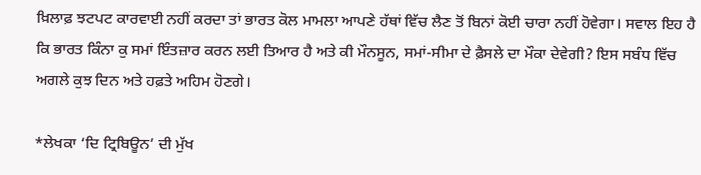ਖ਼ਿਲਾਫ਼ ਝਟਪਟ ਕਾਰਵਾਈ ਨਹੀਂ ਕਰਦਾ ਤਾਂ ਭਾਰਤ ਕੋਲ ਮਾਮਲਾ ਆਪਣੇ ਹੱਥਾਂ ਵਿੱਚ ਲੈਣ ਤੋਂ ਬਿਨਾਂ ਕੋਈ ਚਾਰਾ ਨਹੀਂ ਹੋਵੇਗਾ। ਸਵਾਲ ਇਹ ਹੈ ਕਿ ਭਾਰਤ ਕਿੰਨਾ ਕੁ ਸਮਾਂ ਇੰਤਜ਼ਾਰ ਕਰਨ ਲਈ ਤਿਆਰ ਹੈ ਅਤੇ ਕੀ ਮੌਨਸੂਨ, ਸਮਾਂ-ਸੀਮਾ ਦੇ ਫ਼ੈਸਲੇ ਦਾ ਮੌਕਾ ਦੇਵੇਗੀ? ਇਸ ਸਬੰਧ ਵਿੱਚ ਅਗਲੇ ਕੁਝ ਦਿਨ ਅਤੇ ਹਫ਼ਤੇ ਅਹਿਮ ਹੋਣਗੇ।

*ਲੇਖਕਾ ‘ਦਿ ਟ੍ਰਿਬਿਊਨ’ ਦੀ ਮੁੱਖ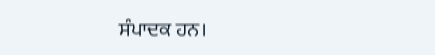ਸੰਪਾਦਕ ਹਨ।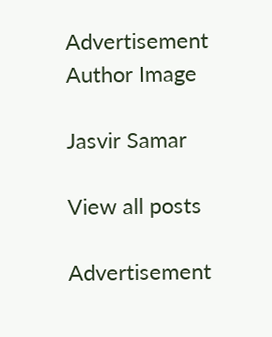Advertisement
Author Image

Jasvir Samar

View all posts

Advertisement